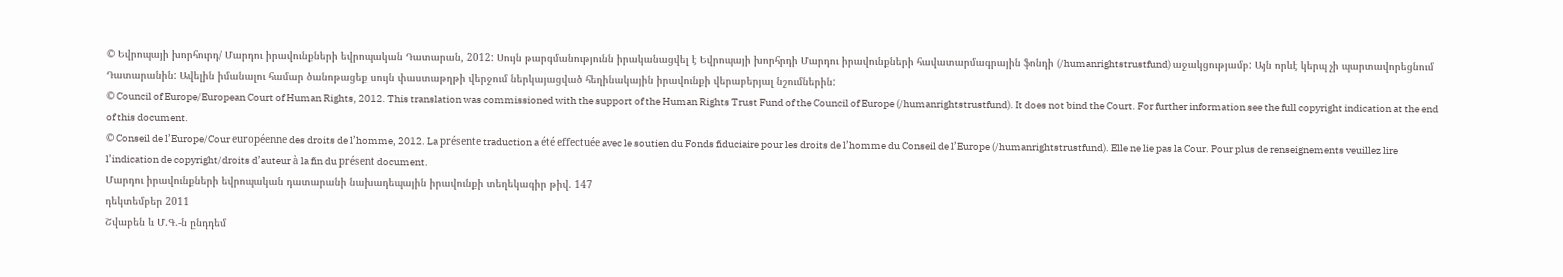© Եվրոպայի խորհուրդ/ Մարդու իրավունքների եվրոպական Դատարան, 2012: Սույն թարգմանությունն իրականացվել է Եվրոպայի խորհրդի Մարդու իրավունքների հավատարմագրային ֆոնդի (/humanrightstrustfund) աջակցությամբ: Այն որևէ կերպ չի պարտավորեցնում Դատարանին: Ավելին իմանալու համար ծանոթացեք սույն փաստաթղթի վերջում ներկայացված հեղինակային իրավունքի վերաբերյալ նշումներին:
© Council of Europe/European Court of Human Rights, 2012. This translation was commissioned with the support of the Human Rights Trust Fund of the Council of Europe (/humanrightstrustfund). It does not bind the Court. For further information see the full copyright indication at the end of this document.
© Conseil de l’Europe/Cour européenne des droits de l’homme, 2012. La présente traduction a été effectuée avec le soutien du Fonds fiduciaire pour les droits de l’homme du Conseil de l’Europe (/humanrightstrustfund). Elle ne lie pas la Cour. Pour plus de renseignements veuillez lire l’indication de copyright/droits d’auteur à la fin du présent document.
Մարդու իրավունքների եվրոպական դատարանի նախադեպային իրավունքի տեղեկագիր թիվ. 147
դեկտեմբեր 2011
Շվաբեն և Մ.Գ.-ն ընդդեմ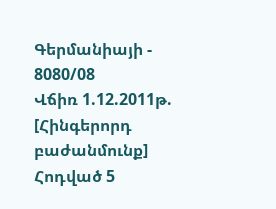Գերմանիայի - 8080/08
Վճիռ 1.12.2011թ. [Հինգերորդ բաժանմունք]
Հոդված 5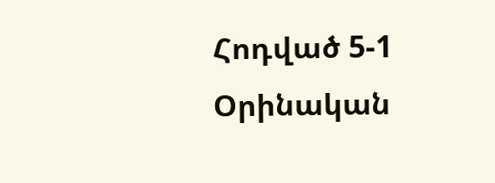Հոդված 5-1
Օրինական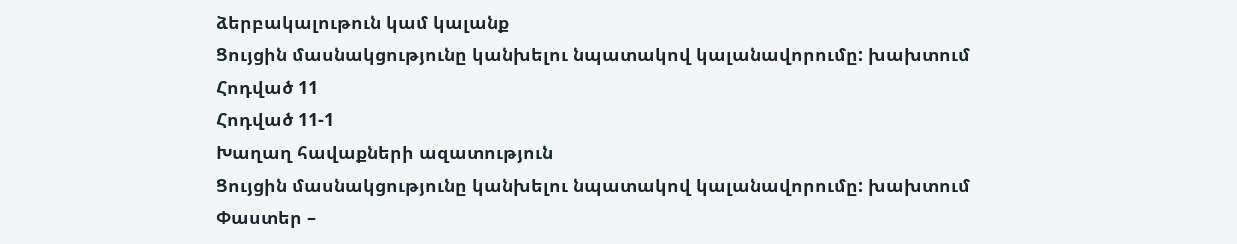ձերբակալութուն կամ կալանք
Ցույցին մասնակցությունը կանխելու նպատակով կալանավորումը: խախտում
Հոդված 11
Հոդված 11-1
Խաղաղ հավաքների ազատություն
Ցույցին մասնակցությունը կանխելու նպատակով կալանավորումը: խախտում
Փաստեր –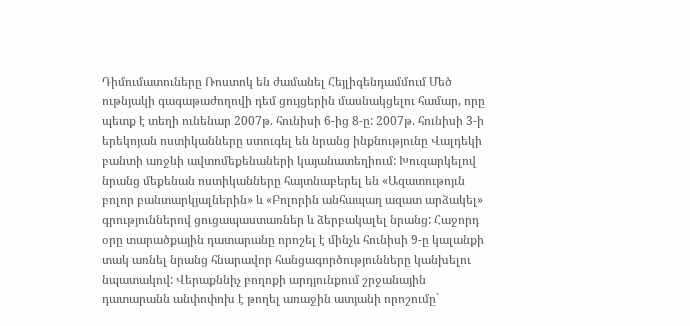Դիմումատուները Ռոստոկ են ժամանել Հեյլիգենդամմում Մեծ ութնյակի գագաթաժողովի դեմ ցույցերին մասնակցելու համար, որը պետք է տեղի ունենար 2007թ. հունիսի 6-ից 8-ը: 2007թ. հունիսի 3-ի երեկոյան ոստիկանները ստուգել են նրանց ինքնությունը Վալդեկի բանտի առջևի ավտոմեքենաների կայանատեղիում: Խուզարկելով նրանց մեքենան ոստիկանները հայտնաբերել են «Ազատութոյւն բոլոր բանտարկյալներին» և «Բոլորին անհապաղ ազատ արձակել» գրություններով ցուցապաստառներ և ձերբակալել նրանց: Հաջորդ օրը տարածքային դատարանը որոշել է մինչև հունիսի 9-ը կալանքի տակ առնել նրանց հնարավոր հանցագործությունները կանխելու նպատակով: Վերաքննիչ բողոքի արդյունքում շրջանային դատարանն անփոփոխ է թողել առաջին ատյանի որոշումը`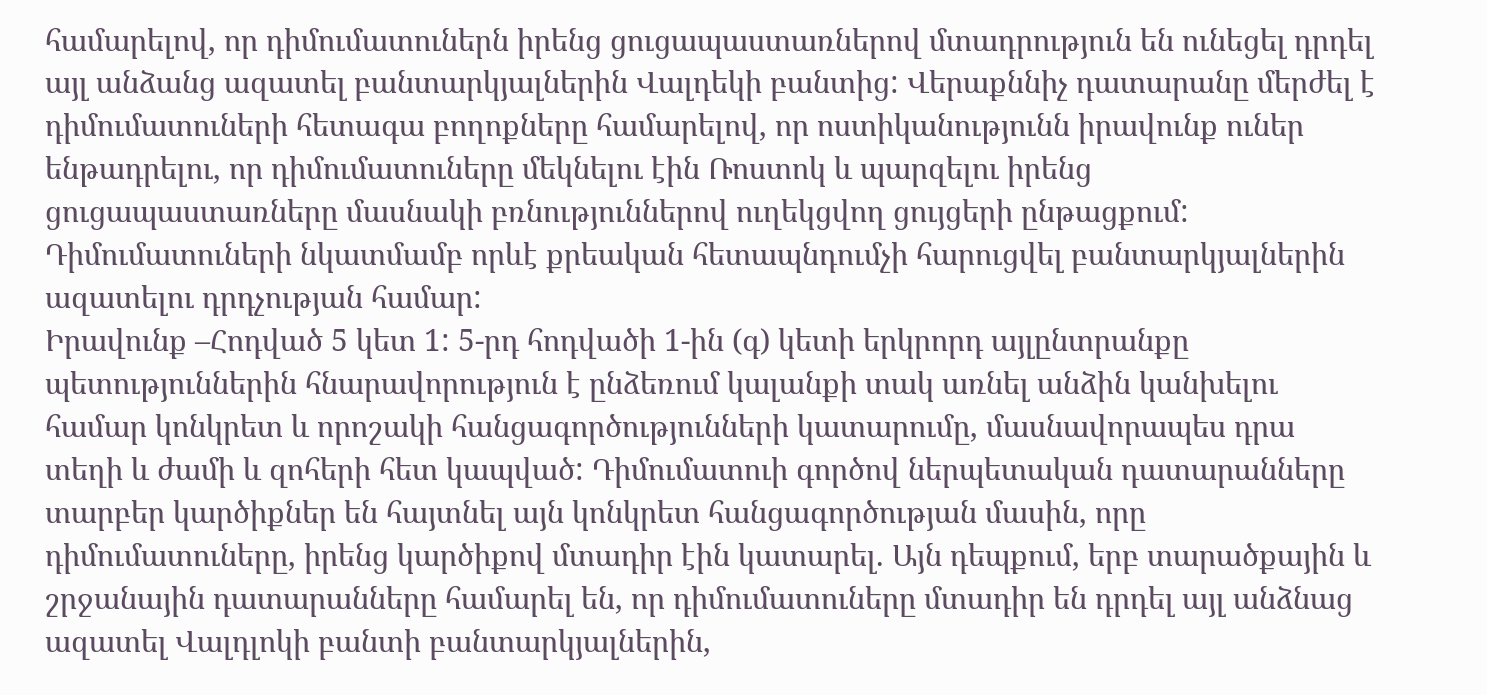համարելով, որ դիմումատուներն իրենց ցուցապաստառներով մտադրություն են ունեցել դրդել այլ անձանց ազատել բանտարկյալներին Վալդեկի բանտից: Վերաքննիչ դատարանը մերժել է դիմումատուների հետագա բողոքները համարելով, որ ոստիկանությունն իրավունք ուներ ենթադրելու, որ դիմումատուները մեկնելու էին Ռոստոկ և պարզելու իրենց ցուցապաստառները մասնակի բռնություններով ուղեկցվող ցույցերի ընթացքում: Դիմումատուների նկատմամբ որևէ քրեական հետապնդումչի հարուցվել բանտարկյալներին ազատելու դրդչության համար:
Իրավունք –Հոդված 5 կետ 1: 5-րդ հոդվածի 1-ին (գ) կետի երկրորդ այլընտրանքը պետություններին հնարավորություն է ընձեռում կալանքի տակ առնել անձին կանխելու համար կոնկրետ և որոշակի հանցագործությունների կատարումը, մասնավորապես դրա տեղի և ժամի և զոհերի հետ կապված: Դիմումատուի գործով ներպետական դատարանները տարբեր կարծիքներ են հայտնել այն կոնկրետ հանցագործության մասին, որը դիմումատուները, իրենց կարծիքով մտադիր էին կատարել. Այն դեպքում, երբ տարածքային և շրջանային դատարանները համարել են, որ դիմումատուները մտադիր են դրդել այլ անձնաց ազատել Վալդլոկի բանտի բանտարկյալներին,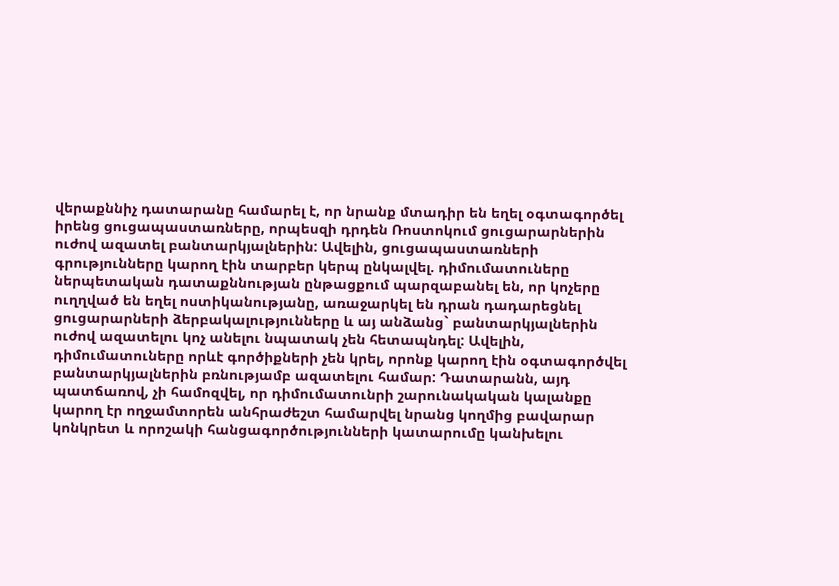վերաքննիչ դատարանը համարել է, որ նրանք մտադիր են եղել օգտագործել իրենց ցուցապաստառները, որպեսզի դրդեն Ռոստոկում ցուցարարներին ուժով ազատել բանտարկյալներին: Ավելին, ցուցապաստառների գրությունները կարող էին տարբեր կերպ ընկալվել. դիմումատուները ներպետական դատաքննության ընթացքում պարզաբանել են, որ կոչերը ուղղված են եղել ոստիկանությանը, առաջարկել են դրան դադարեցնել ցուցարարների ձերբակալությունները և այ անձանց` բանտարկյալներին ուժով ազատելու կոչ անելու նպատակ չեն հետապնդել: Ավելին, դիմումատուները որևէ գործիքների չեն կրել, որոնք կարող էին օգտագործվել բանտարկյալներին բռնությամբ ազատելու համար: Դատարանն, այդ պատճառով, չի համոզվել, որ դիմումատունրի շարունակական կալանքը կարող էր ողջամտորեն անհրաժեշտ համարվել նրանց կողմից բավարար կոնկրետ և որոշակի հանցագործությունների կատարումը կանխելու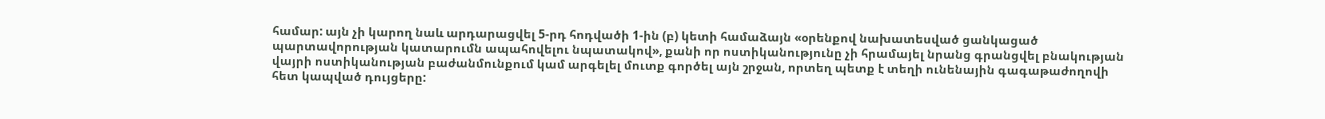համար: այն չի կարող նաև արդարացվել 5-րդ հոդվածի 1-ին (բ) կետի համաձայն «օրենքով նախատեսված ցանկացած պարտավորության կատարումն ապահովելու նպատակով», քանի որ ոստիկանությունը չի հրամայել նրանց գրանցվել բնակության վայրի ոստիկանության բաժանմունքում կամ արգելել մուտք գործել այն շրջան, որտեղ պետք է տեղի ունենային գագաթաժողովի հետ կապված դույցերը: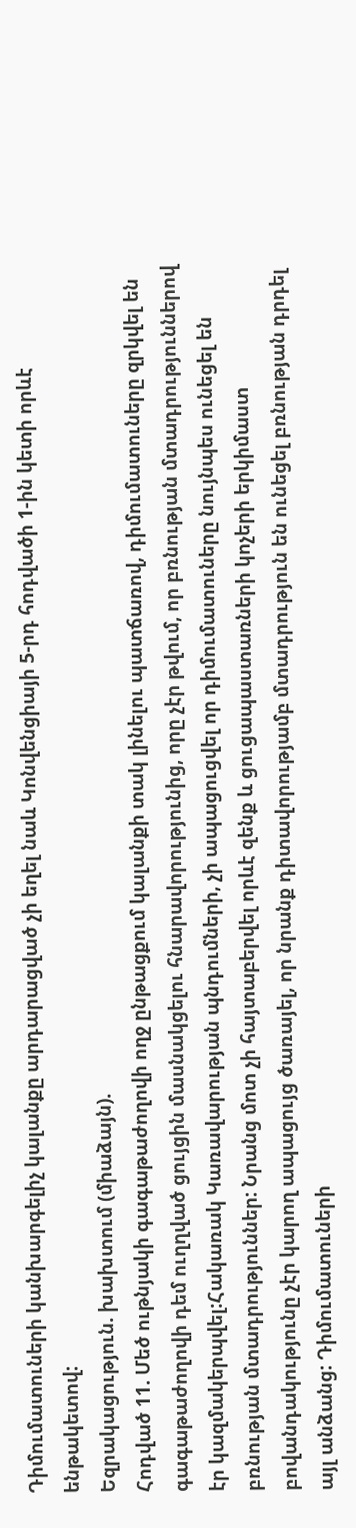Դիմումատուների կանխարգելիչ կալանքը արդարացված չի եղել նաև Կոնվենցիայի 5-րդ հոդվածի 1-ին կետի որևէ ենթակետով:
Եզրակացություն. խախտում (միաձայն).
Հոդված 11. Մեծ ութնյակի գագաթաժողովի ողջ ընթացքում կալանքի տակ լինելու պատճառով, դիմումատուները զրկվել են գագաթաժողովի դեմ ուղղված ցույցին մասնակցելու հնարավորությունից, որը չէր թվում, որ բռնության մտադրություններով էր կազմակերպվել:Հակառակ Կառավարության պնդումների, չի ապացուցվել որ դիմումատուները նույնպես ունեցել են բռնության մտադրություններ: Նրանց մոտ չի հայտաբերվել որևէ զենք և ցուցապաստառների կոչերի երկիմաստ բովանդակությունը չէր կարող ապացույց ծառայել, որ նրանք դիտավորությամբ մտադրություն են ունեցել բռնության դրդել այլ անձանց: Դիմումատուների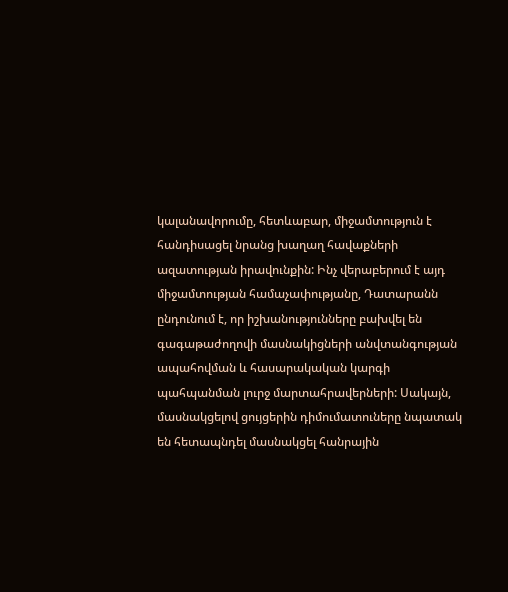կալանավորումը, հետևաբար, միջամտություն է հանդիսացել նրանց խաղաղ հավաքների ազատության իրավունքին: Ինչ վերաբերում է այդ միջամտության համաչափությանը, Դատարանն ընդունում է, որ իշխանությունները բախվել են գագաթաժողովի մասնակիցների անվտանգության ապահովման և հասարակական կարգի պահպանման լուրջ մարտահրավերների: Սակայն, մասնակցելով ցույցերին դիմումատուները նպատակ են հետապնդել մասնակցել հանրային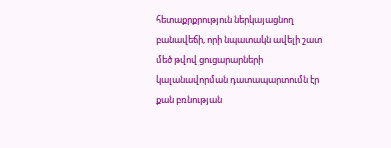հետաքրքրություն ներկայացնող բանավեճի, որի նպատակն ավելի շատ մեծ թվով ցուցարարների կալանավորման դատապարտումն էր քան բռնության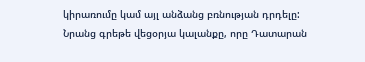կիրառումը կամ այլ անձանց բռնության դրդելը: Նրանց գրեթե վեցօրյա կալանքը, որը Դատարան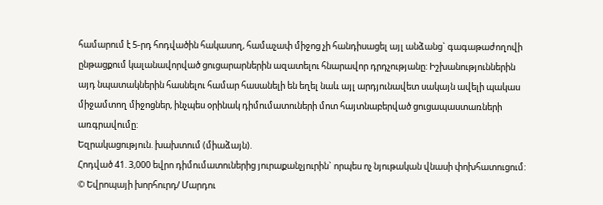համարում է 5-րդ հոդվածին հակասող, համաչափ միջոց չի հանդիսացել այլ անձանց` գագաթաժողովի ընթացքում կալանավորված ցուցարարներին ազատելու հնարավոր դրդչությանը: Իշխանություններին այդ նպատակներին հասնելու համար հասանելի են եղել նաև այլ արդյունավետ սակայն ավելի պակաս միջամտող միջոցներ, ինչպես օրինակ դիմումատուների մոտ հայտնաբերված ցուցապաստառների առգրավումը:
Եզրակացություն. խախտում (միաձայն).
Հոդված 41. 3,000 եվրո դիմումատուներից յուրաքանչյուրին` որպես ոչ նյութական վնասի փոխհատուցում:
© Եվրոպայի խորհուրդ/ Մարդու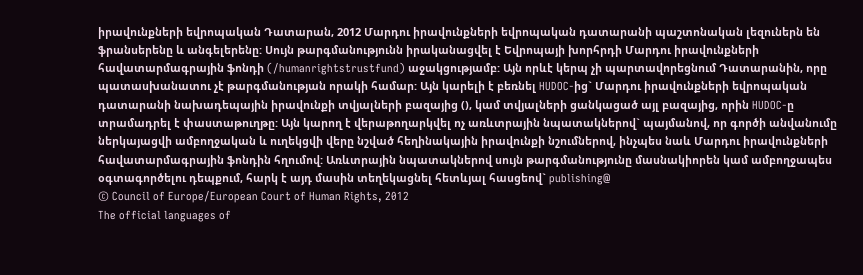իրավունքների եվրոպական Դատարան, 2012 Մարդու իրավունքների եվրոպական դատարանի պաշտոնական լեզուներն են ֆրանսերենը և անգելերենը: Սույն թարգմանությունն իրականացվել է Եվրոպայի խորհրդի Մարդու իրավունքների հավատարմագրային ֆոնդի (/humanrightstrustfund) աջակցությամբ: Այն որևէ կերպ չի պարտավորեցնում Դատարանին, որը պատասխանատու չէ թարգմանության որակի համար: Այն կարելի է բեռնել HUDOC-ից` Մարդու իրավունքների եվրոպական դատարանի նախադեպային իրավունքի տվյալների բազայից (), կամ տվյալների ցանկացած այլ բազայից, որին HUDOC-ը տրամադրել է փաստաթուղթը: Այն կարող է վերաթողարկվել ոչ առևտրային նպատակներով` պայմանով, որ գործի անվանումը ներկայացվի ամբողջական և ուղեկցվի վերը նշված հեղինակային իրավունքի նշումներով, ինչպես նաև Մարդու իրավունքների հավատարմագրային ֆոնդին հղումով: Առևտրային նպատակներով սույն թարգմանությունը մասնակիորեն կամ ամբողջապես օգտագործելու դեպքում, հարկ է այդ մասին տեղեկացնել հետևյալ հասցեով` publishing@
© Council of Europe/European Court of Human Rights, 2012
The official languages of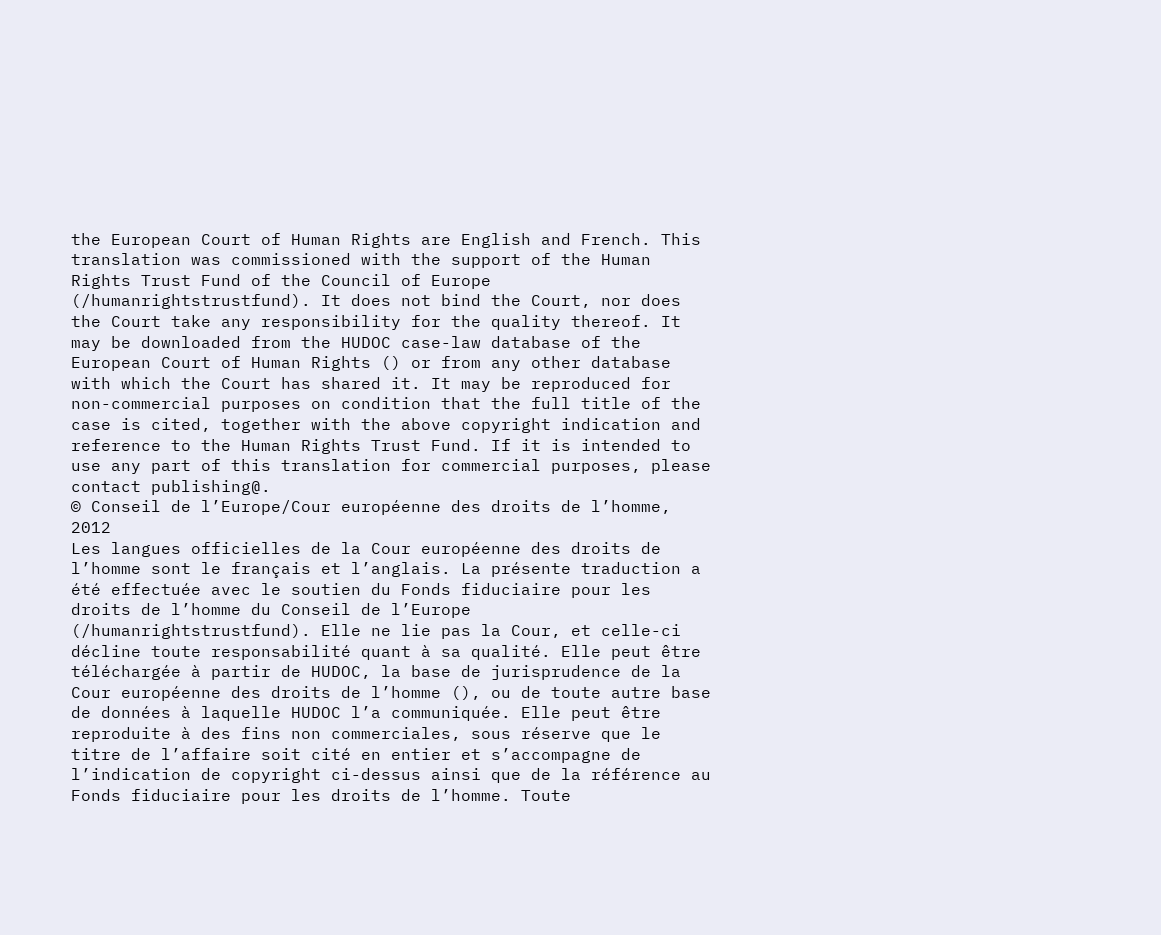the European Court of Human Rights are English and French. This translation was commissioned with the support of the Human Rights Trust Fund of the Council of Europe (/humanrightstrustfund). It does not bind the Court, nor does the Court take any responsibility for the quality thereof. It may be downloaded from the HUDOC case-law database of the European Court of Human Rights () or from any other database with which the Court has shared it. It may be reproduced for non-commercial purposes on condition that the full title of the case is cited, together with the above copyright indication and reference to the Human Rights Trust Fund. If it is intended to use any part of this translation for commercial purposes, please contact publishing@.
© Conseil de l’Europe/Cour européenne des droits de l’homme, 2012
Les langues officielles de la Cour européenne des droits de l’homme sont le français et l’anglais. La présente traduction a été effectuée avec le soutien du Fonds fiduciaire pour les droits de l’homme du Conseil de l’Europe (/humanrightstrustfund). Elle ne lie pas la Cour, et celle-ci décline toute responsabilité quant à sa qualité. Elle peut être téléchargée à partir de HUDOC, la base de jurisprudence de la Cour européenne des droits de l’homme (), ou de toute autre base de données à laquelle HUDOC l’a communiquée. Elle peut être reproduite à des fins non commerciales, sous réserve que le titre de l’affaire soit cité en entier et s’accompagne de l’indication de copyright ci-dessus ainsi que de la référence au Fonds fiduciaire pour les droits de l’homme. Toute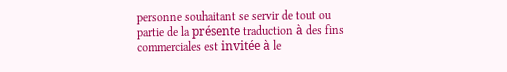personne souhaitant se servir de tout ou partie de la présente traduction à des fins commerciales est invitée à le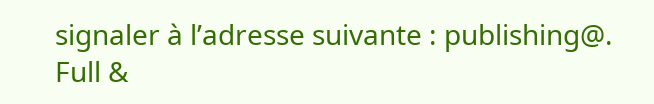signaler à l’adresse suivante : publishing@.
Full &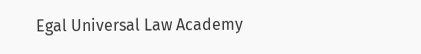Egal Universal Law Academy